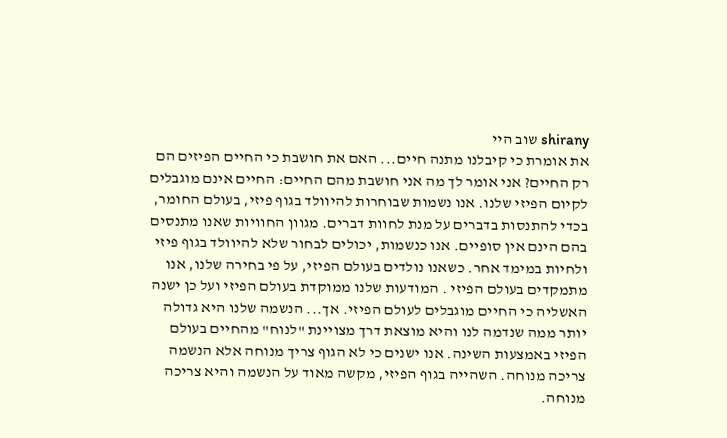shirany שוב היי
את אומרת כי קיבלנו מתנה חיים... האם את חושבת כי החיים הפיזים הם רק החיים? אני אומר לך מה אני חושבת מהם החיים: החיים אינם מוגבלים לקיום הפיזי שלנו. אנו נשמות שבוחרות להיוולד בגוף פיזי, בעולם החומר, בכדי להתנסות בדברים על מנת לחוות דברים. מגוון החוויות שאנו מתנסים בהם הינם אין סופיים. אנו כנשמות, יכולים לבחור שלא להיוולד בגוף פיזי ולחיות במימד אחר. כשאנו נולדים בעולם הפיזי, על פי בחירה שלנו, אנו מתמקדים בעולם הפיזי . המודעות שלנו ממוקדת בעולם הפיזי ועל כן ישנה האשליה כי החיים מוגבלים לעולם הפיזי. אך... הנשמה שלנו היא גדולה יותר ממה שנדמה לנו והיא מוצאת דרך מצויינת "לנוח" מהחיים בעולם הפיזי באמצעות השינה. אנו ישנים כי לא הגוף צריך מנוחה אלא הנשמה צריכה מנוחה. השהייה בגוף הפיזי, מקשה מאוד על הנשמה והיא צריכה מנוחה.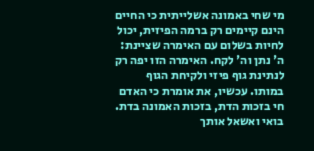מי שחי באמונה אשלייתית כי החיים הינם קיימים רק ברמה הפיזית, יכול לחיות בשלום עם האימרה שציינת: ה' נתן וה' לקח. האימרה הזו יפה רק לנתינת גוף פיזי ולקיחת הגוף במותו. עכשיו, את אומרת כי האדם חי בזכות הדת, בזכות האמונה בדת. בואי ואשאל אותך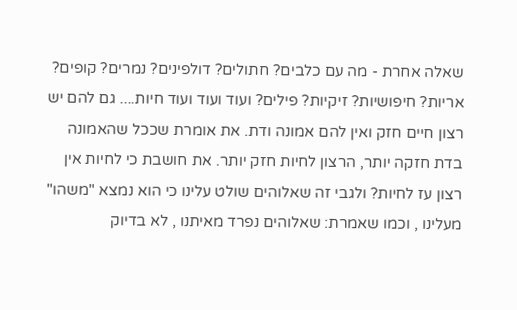שאלה אחרת - מה עם כלבים? חתולים? דולפינים? נמרים? קופים? אריות? חיפושיות? זיקיות? פילים? ועוד ועוד ועוד חיות.... גם להם יש רצון חיים חזק ואין להם אמונה ודת. את אומרת שככל שהאמונה בדת חזקה יותר, הרצון לחיות חזק יותר. את חושבת כי לחיות אין רצון עז לחיות? ולגבי זה שאלוהים שולט עלינו כי הוא נמצא "משהו" מעלינו , וכמו שאמרת: שאלוהים נפרד מאיתנו , לא בדיוק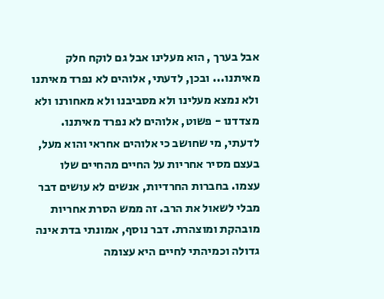אבל בערך , הוא מעלינו אבל גם לוקח חלק מאיתנו... ובכן, לדעתי, אלוהים לא נפרד מאיתנו ולא נמצא מעלינו ולא מסביבנו ולא מאחורנו ולא מצדדנו - פשוט, אלוהים לא נפרד מאיתנו. לדעתי, מי שחושב כי אלוהים אחראי והוא מעל, בעצם מסיר אחריות על החיים מהחיים שלו עצמו. בחברות החרדיות, אנשים לא עושים דבר מבלי לשאול את הרב. זה ממש הסרת אחריות מובהקת ומוצהרת. דבר נוסף, אמונתי בדת אינה גדולה וכמיהתי לחיים היא עצומה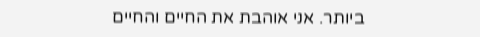ביותר. אני אוהבת את החיים והחיים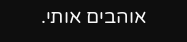אוהבים אותי.